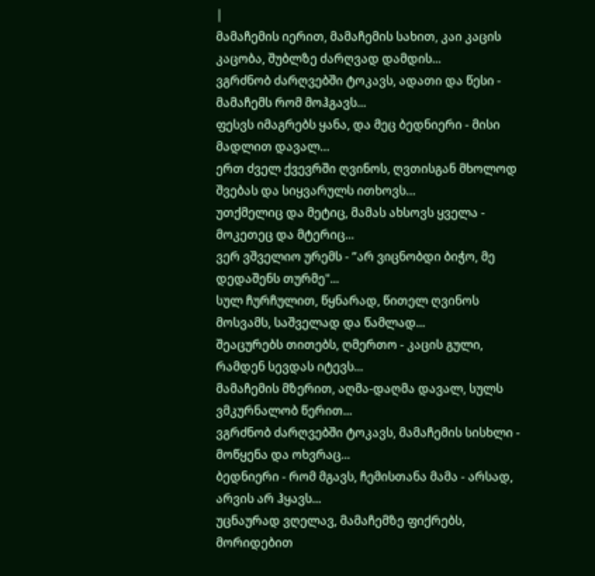|
მამაჩემის იერით, მამაჩემის სახით, კაი კაცის კაცობა, შუბლზე ძარღვად დამდის...
ვგრძნობ ძარღვებში ტოკავს, ადათი და წესი - მამაჩემს რომ მოჰგავს...
ფესვს იმაგრებს ყანა, და მეც ბედნიერი - მისი მადლით დავალ…
ერთ ძველ ქვევრში ღვინოს, ღვთისგან მხოლოდ შვებას და სიყვარულს ითხოვს…
უთქმელიც და მეტიც, მამას ახსოვს ყველა - მოკეთეც და მტერიც...
ვერ ვშველიო ურემს - ”არ ვიცნობდი ბიჭო, მე დედაშენს თურმე"...
სულ ჩურჩულით, წყნარად, წითელ ღვინოს მოსვამს, საშველად და წამლად...
შეაცურებს თითებს, ღმერთო - კაცის გული, რამდენ სევდას იტევს...
მამაჩემის მზერით, აღმა-დაღმა დავალ, სულს ვმკურნალობ წერით...
ვგრძნობ ძარღვებში ტოკავს, მამაჩემის სისხლი - მოწყენა და ოხვრაც...
ბედნიერი - რომ მგავს, ჩემისთანა მამა - არსად, არვის არ ჰყავს...
უცნაურად ვღელავ, მამაჩემზე ფიქრებს, მორიდებით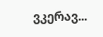ვკერავ...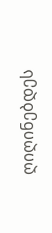ღიღინებდეს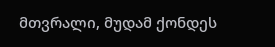მთვრალი, მუდამ ქონდეს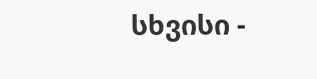სხვისი -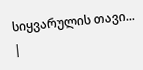სიყვარულის თავი... |